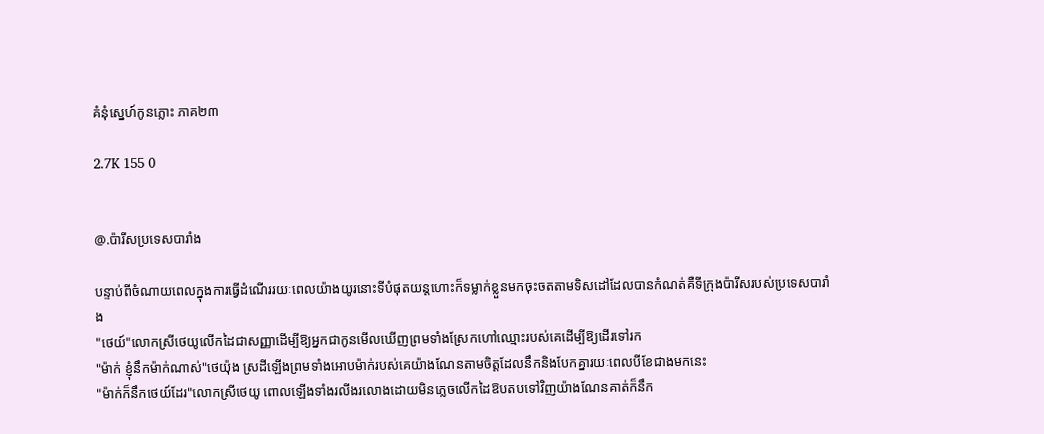គំនុំស្នេហ៍កូនភ្លោះ ភាគ២៣

2.7K 155 0


@.ប៉ារីសប្រទេសបារាំង

បន្ទាប់ពីចំណាយពេលក្នុងការធ្វើដំណើររយៈពេលយ៉ាងយូរនោះទីបំផុតយន្តហោះក៏ទម្លាក់ខ្លួនមកចុះចតតាមទិសដៅដែលបានកំណត់គឺទីក្រុងប៉ារីសរបស់ប្រទេសបារាំង
"ថេយ៍"លោកស្រីថេយូលើកដៃជាសញ្ញាដើម្បីឱ្យអ្នកជាកូនមើលឃើញព្រមទាំងស្រែកហៅឈ្មោះរបស់គេដើម្បីឱ្យដើរទៅរក
"ម៉ាក់ ខ្ញុំនឹកម៉ាក់ណាស់"ថេយ៉ុង ស្រដីឡើងព្រមទាំងអោបម៉ាក់របស់គេយ៉ាងណែនតាមចិត្តដែលនឹកនិងបែកគ្នារយៈពេលបីខែជាងមកនេះ
"ម៉ាក់ក៏នឹកថេយ៍ដែរ"លោកស្រីថេយូ ពោលឡើងទាំងរលីងរលោងដោយមិនភ្លេចលើកដៃឱបតបទៅវិញយ៉ាងណែនគាត់ក៏នឹក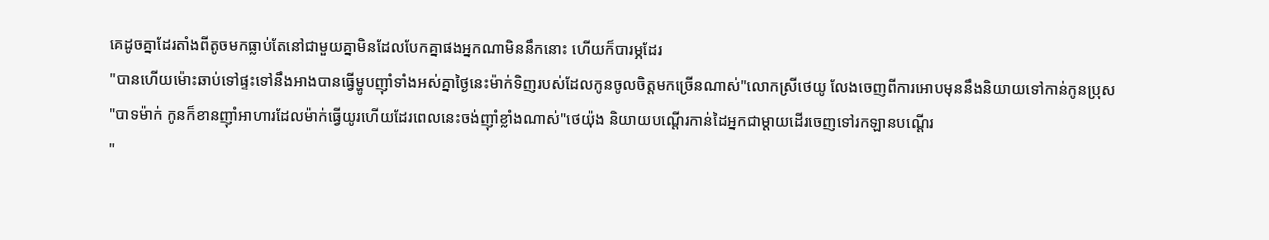គេដូចគ្នាដែរតាំងពីតូចមកធ្លាប់តែនៅជាមួយគ្នាមិនដែលបែកគ្នាផងអ្នកណាមិននឹកនោះ ហើយក៏បារម្ភដែរ
"បានហើយម៉ោះឆាប់ទៅផ្ទះទៅនឹងអាងបានធ្វើម្ហូបញ៉ាំទាំងអស់គ្នាថ្ងៃនេះម៉ាក់ទិញរបស់ដែលកូនចូលចិត្តមកច្រើនណាស់"លោកស្រីថេយូ លែងចេញពីការអោបមុននឹងនិយាយទៅកាន់កូនប្រុស
"បាទម៉ាក់ កូនក៏ខានញ៉ាំអាហារដែលម៉ាក់ធ្វើយូរហើយដែរពេលនេះចង់ញ៉ាំខ្លាំងណាស់"ថេយ៉ុង និយាយបណ្តើរកាន់ដៃអ្នកជាម្តាយដើរចេញទៅរកឡានបណ្តើរ
"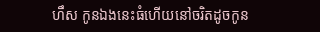ហឹស កូនឯងនេះធំហើយនៅចរិតដូចកូន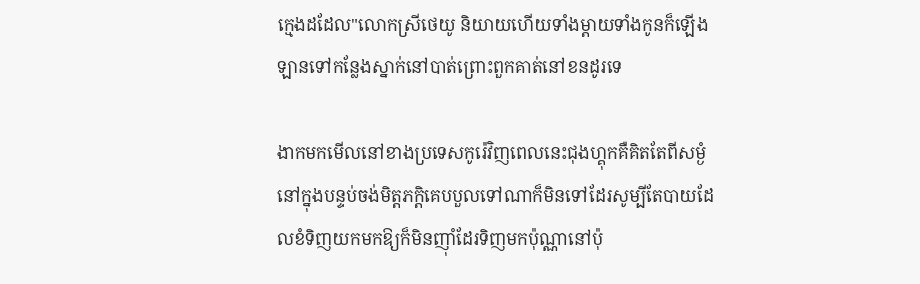ក្មេងដដែល"លោកស្រីថេយូ និយាយហើយទាំងម្តាយទាំងកូនក៏ឡើងឡានទៅកន្លែងស្នាក់នៅបាត់ព្រោះពួកគាត់នៅខនដូរទេ

ងាកមកមើលនៅខាងប្រទេសកូរ៉េវិញពេលនេះជុងហ្គុកគឺគិតតែពីសម្ងំនៅក្នុងបន្ទប់ចង់មិត្តភក្តិគេបបួលទៅណាក៏មិនទៅដែរសូម្បីតែបាយដែលខំទិញយកមកឱ្យក៏មិនញ៉ាំដែរទិញមកប៉ុណ្ណានៅប៉ុ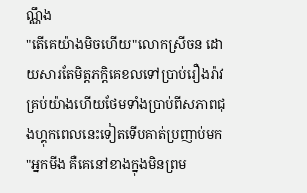ណ្ណឹង
"តើគេយ៉ាងមិចហើយ"លោកស្រីចន ដោយសារតែមិត្តភក្តិគេខលទៅប្រាប់រឿងរ៉ាវគ្រប់យ៉ាងហើយថែមទាំងប្រាប់ពីសភាពជុងហ្គុកពេលនេះទៀតទើបគាត់ប្រញាប់មក
"អ្នកមីង គឺគេនៅខាងក្នុងមិនព្រម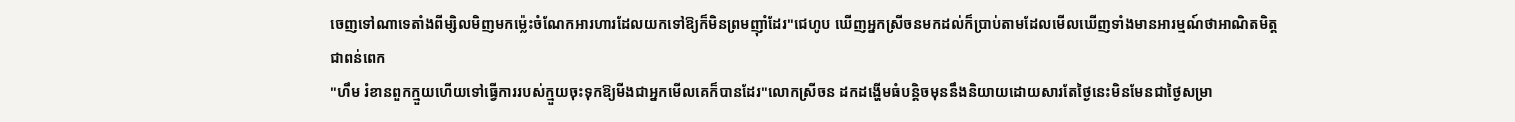ចេញទៅណាទេតាំងពីម្សិលមិញមកម្ល៉េះចំណែកអារហារដែលយកទៅឱ្យក៏មិនព្រមញ៉ាំដែរ"ជេហូប ឃើញអ្នកស្រីចនមកដល់ក៏ប្រាប់តាមដែលមើលឃើញទាំងមានអារម្មណ៍ថាអាណិតមិត្តជាពន់ពេក
"ហឹម រំខានពួកក្មួយហើយទៅធ្វើការរបស់ក្មួយចុះទុកឱ្យមីងជាអ្នកមើលគេក៏បានដែរ"លោកស្រីចន ដកដង្ហើមធំបន្តិចមុននឹងនិយាយដោយសារតែថ្ងៃនេះមិនមែនជាថ្ងៃសម្រា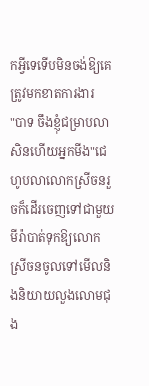កអ្វីទេទើបមិនចង់ឱ្យគេត្រូវមកខាតការងារ
"បាទ ចឹងខ្ញុំជម្រាបលាសិនហើយអ្នកមីង"ជេហូបលាលោកស្រីចនរួចក៏ដើរចេញទៅជាមួយមីរ៉ាបាត់ទុកឱ្យលោកស្រីចនចូលទៅមើលនិងនិយាយលួងលោមជុង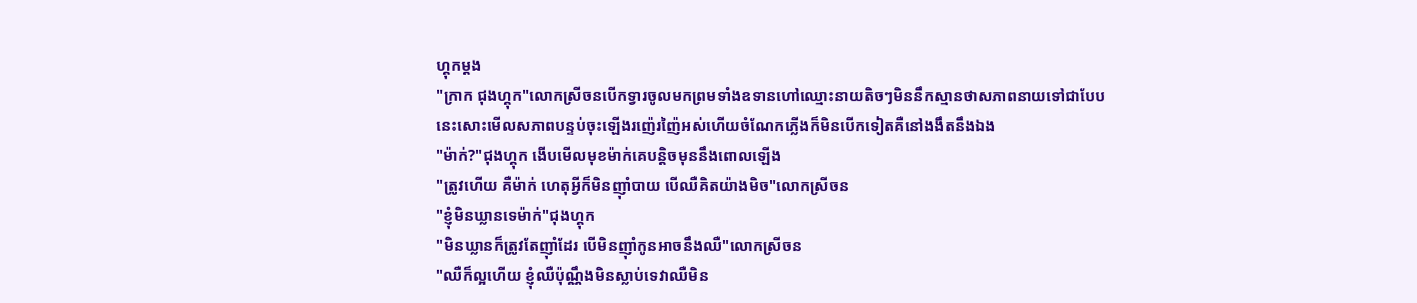ហ្គុកម្តង
"ក្រាក ជុងហ្គុក"លោកស្រីចនបើកទ្វារចូលមកព្រមទាំងឧទានហៅឈ្មោះនាយតិចៗមិននឹកស្មានថាសភាពនាយទៅជាបែបនេះសោះមើលសភាពបន្ទប់ចុះឡើងរញ៉េរញ៉ៃអស់ហើយចំណែកភ្លើងក៏មិនបើកទៀតគឺនៅងងឹតនឹងឯង
"ម៉ាក់?"ជុងហ្គុក ងើបមើលមុខម៉ាក់គេបន្តិចមុននឹងពោលឡើង
"ត្រូវហើយ គឺម៉ាក់ ហេតុអ្វីក៏មិនញ៉ាំបាយ បើឈឺគិតយ៉ាងមិច"លោកស្រីចន
"ខ្ញុំមិនឃ្លានទេម៉ាក់"ជុងហ្គុក
"មិនឃ្លានក៏ត្រូវតែញ៉ាំដែរ បើមិនញ៉ាំកូនអាចនឹងឈឺ"លោកស្រីចន
"ឈឺក៏ល្អហើយ ខ្ញុំឈឺប៉ុណ្ណឹងមិនស្លាប់ទេវាឈឺមិន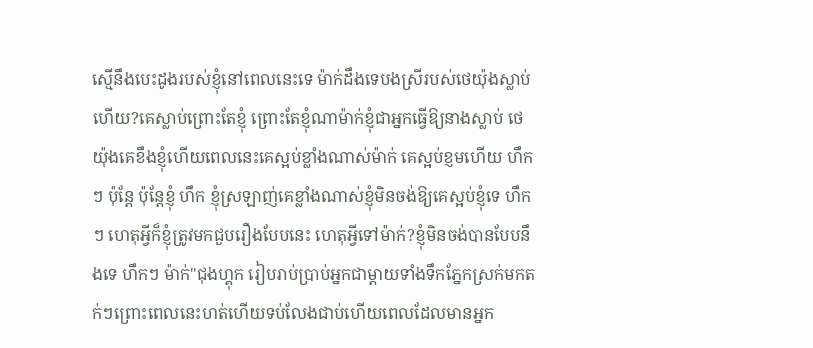ស្មើនឹងបេះដូងរបស់ខ្ញុំនៅពេលនេះទេ ម៉ាក់ដឹងទេបងស្រីរបស់ថេយ៉ុងស្លាប់ហើយ?គេស្លាប់ព្រោះតែខ្ញុំ ព្រោះតែខ្ញុំណាម៉ាក់ខ្ញុំជាអ្នកធ្វើឱ្យនាងស្លាប់ ថេយ៉ុងគេខឹងខ្ញុំហើយពេលនេះគេស្អប់ខ្លាំងណាស់ម៉ាក់ គេស្អប់ខ្ញមហើយ ហឹកៗ ប៉ុន្តែ ប៉ុន្តែខ្ញុំ ហឹក ខ្ញុំស្រឡាញ់គេខ្លាំងណាស់ខ្ញុំមិនចង់ឱ្យគេស្អប់ខ្ញុំទេ ហឹកៗ ហេតុអ្វីក៏ខ្ញុំត្រូវមកជួបរឿងបែបនេះ ហេតុអ្វីទៅម៉ាក់?ខ្ញុំមិនចង់បានបែបនឹងទេ ហឹកៗ ម៉ាក់"ជុងហ្គុក រៀបរាប់ប្រាប់អ្នកជាម្តាយទាំងទឹកភ្នែកស្រក់មកតក់ៗព្រោះពេលនេះហត់ហើយទប់លែងជាប់ហើយពេលដែលមានអ្នក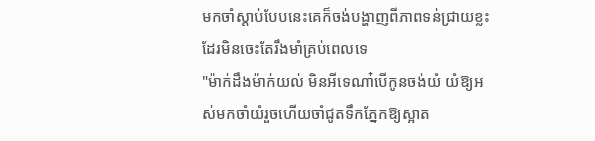មកចាំស្តាប់បែបនេះគេក៏ចង់បង្ហាញពីភាពទន់ជ្រាយខ្លះដែរមិនចេះតែរឹងមាំគ្រប់ពេលទេ
"ម៉ាក់ដឹងម៉ាក់យល់ មិនអីទេណា៎បើកូនចង់យំ យំឱ្យអស់មកចាំយំរួចហើយចាំជូតទឹកភ្នែកឱ្យស្អាត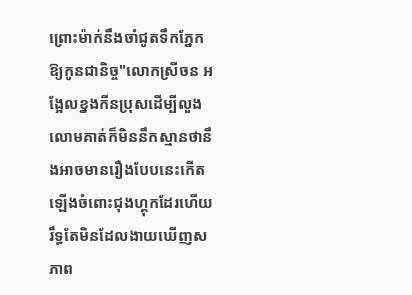ព្រោះម៉ាក់នឹងចាំជូតទឹកភ្នែកឱ្យកូនជានិច្ច"លោកស្រីចន អង្អែលខ្នងកីនប្រុសដើម្បីលួងលោមគាត់ក៏មិននឹកស្មានថានឹងអាចមានរឿងបែបនេះកើតឡើងចំពោះជុងហ្គុកដែរហើយរឹទ្ធតែមិនដែលងាយឃើញសភាព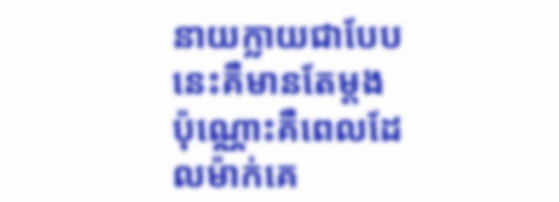នាយក្លាយជាបែបនេះគឺមានតែម្តងប៉ុណ្ណោះគឺពេលដែលម៉ាក់គេ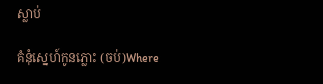ស្លាប់

គំនំុស្នេហ៍កូនភ្លោះ (ចប់)Where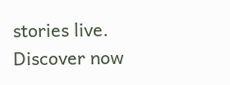stories live. Discover now